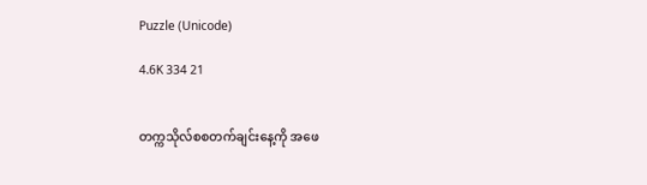Puzzle (Unicode)

4.6K 334 21


တက္ကသိုလ်စစတက်ချင်းနေ့ကို အဖေ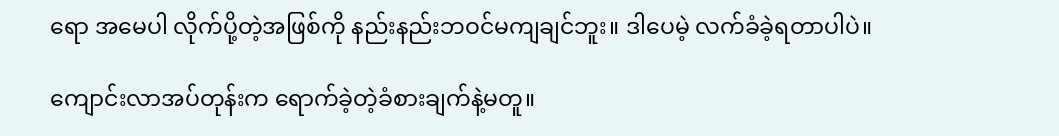ရော အမေပါ လိုက်ပို့တဲ့အဖြစ်ကို နည်းနည်းဘဝင်မကျချင်ဘူး။ ဒါပေမဲ့ လက်ခံခဲ့ရတာပါပဲ။

ကျောင်းလာအပ်တုန်းက ရောက်ခဲ့တဲ့ခံစားချက်နဲ့မတူ။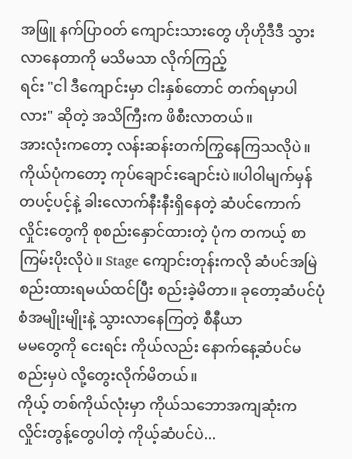အဖြူ နက်ပြာဝတ် ကျောင်းသားတွေ ဟိုဟိုဒီဒီ သွားလာနေတာကို မသိမသာ လိုက်ကြည့်
ရင်း "ငါ ဒီကျောင်းမှာ ငါးနှစ်တောင် တက်ရမှာပါလား" ဆိုတဲ့ အသိကြီးက ဖိစီးလာတယ်။
အားလုံးကတော့ လန်းဆန်းတက်ကြွနေကြသလိုပဲ။
ကိုယ်ပုံကတော့ ကုပ်ချောင်းချောင်းပဲ။ပါဝါမျက်မှန်တပင့်ပင့်နဲ့ ခါးလောက်နီးနီးရှိနေတဲ့ ဆံပင်ကောက်လှိုင်းတွေကို စုစည်းနှောင်ထားတဲ့ ပုံက တကယ့် စာကြမ်းပိုးလိုပဲ။ Stage ကျောင်းတုန်းကလို ဆံပင်အမြဲစည်းထားရမယ်ထင်ပြီး စည်းခဲ့မိတာ။ ခုတော့ဆံပင်ပုံစံအမျိုးမျိုးနဲ့ သွားလာနေကြတဲ့ စီနီယာ
မမတွေကို ငေးရင်း ကိုယ်လည်း နောက်နေ့ဆံပင်မစည်းမှပဲ လို့တွေးလိုက်မိတယ်။
ကိုယ့် တစ်ကိုယ်လုံးမှာ ကိုယ်သဘောအကျဆုံးက လှိုင်းတွန့်တွေပါတဲ့ ကိုယ့်ဆံပင်ပဲ...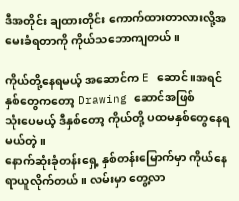ဒီအတိုင်း ချထားတိုင်း ကောက်ထားတာလားလို့အမေးခံရတာကို ကိုယ်သဘောကျတယ်။

ကိုယ်တို့နေရမယ့် အဆောင်က E ဆောင်။အရင်နှစ်တွေကတော့ Drawing ဆောင်အဖြစ်
သုံးပေမယ့် ဒီနှစ်တော့ ကိုယ်တို့ ပထမနှစ်တွေနေရမယ်တဲ့။
နောက်ဆုံးခုံတန်းရှေ့ နှစ်တန်းမြောက်မှာ ကိုယ်နေရာယူလိုက်တယ်။ လမ်းမှာ တွေ့လာ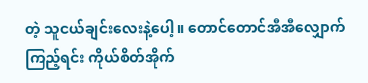တဲ့ သူငယ်ချင်းလေးနဲ့ပေါ့။ တောင်တောင်အီအီလျှောက်ကြည့်ရင်း ကိုယ်စိတ်အိုက်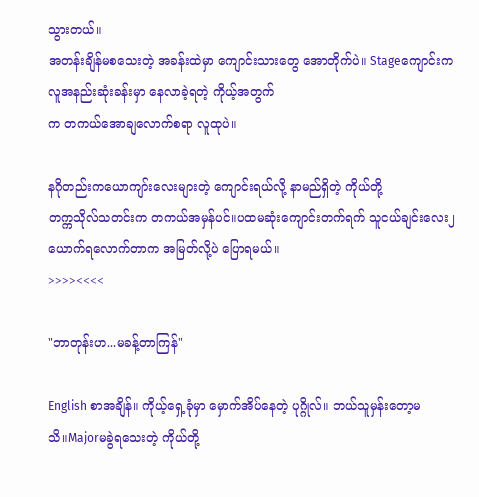သွားတယ်။
အတန်းချိန်မစသေးတဲ့ အခန်းထဲမှာ ကျောင်းသားတွေ အောတိုက်ပဲ။ Stageကျောင်းက လူအနည်းဆုံးခန်းမှာ နေလာခဲ့ရတဲ့ ကိုယ့်အတွက်
က တကယ်အောချလောက်စရာ လူထုပဲ။

နဂိုတည်းကယောကျာ်းလေးများတဲ့ ကျောင်းရယ်လို့ နာမည်ရှိတဲ့ ကိုယ်တို့
တက္ကသိုလ်သတင်းက တကယ်အမှန်ပင်။ပထမဆုံးကျောင်းတက်ရက် သူငယ်ချင်းလေး၂ယောက်ရလောက်တာက အမြတ်လို့ပဲ ပြောရမယ်။
>>>><<<<

"ဘာတုန်းဟ...မခန့်တာကြန်"

English စာအချိန်။ ကိုယ့်ရှေ့ခုံမှာ မှောက်အိပ်နေတဲ့ ပုဂ္ဂိုလ်။ ဘယ်သူမှန်းတော့မသိ။Majorမခွဲရသေးတဲ့ ကိုယ်တို့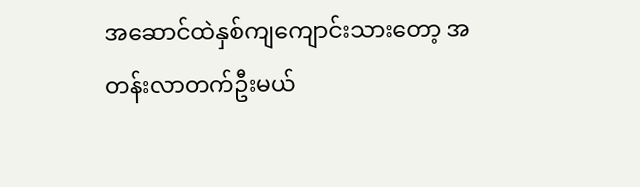အဆောင်ထဲနှစ်ကျကျောင်းသားတော့ အတန်းလာတက်ဦးမယ်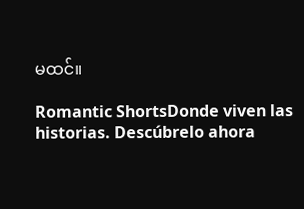မထင်။

Romantic ShortsDonde viven las historias. Descúbrelo ahora